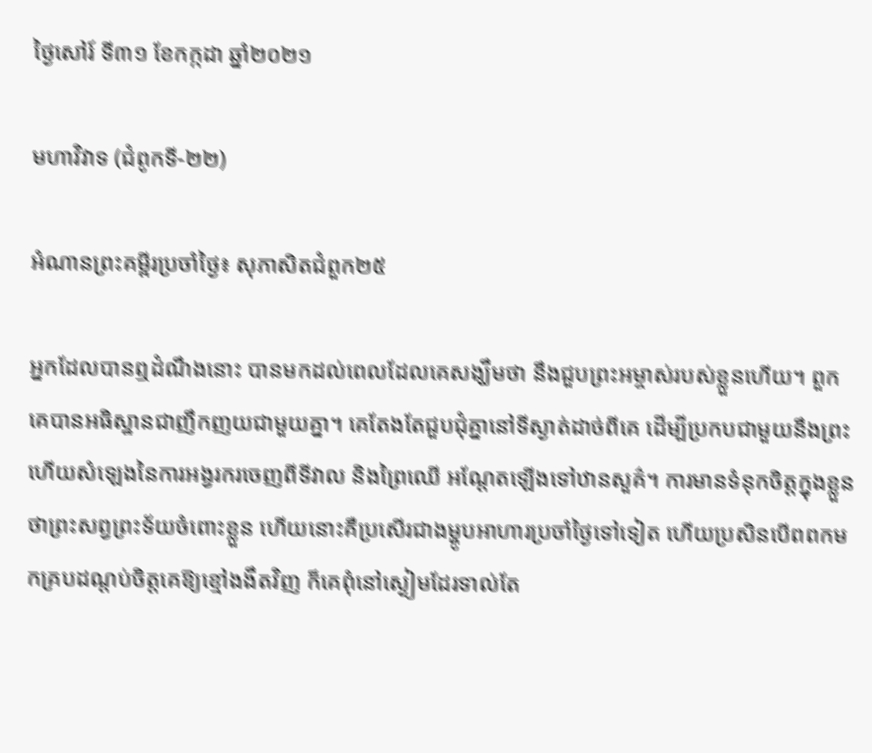ថ្ងៃសៅរ៍ ទី៣១ ខែកក្កដា ឆ្នាំ២០២១

មហាវិវាទ (ជំពូកទី-២២)

អំណានព្រះគម្ពីរប្រចាំថ្ងៃ៖ សុភាសិតជំពួក២៥

អ្នកដែលបានឮដំណឹងនោះ បានមកដល់ពេលដែលគេសង្ឃឹមថា នឹងជួបព្រះអម្ចាស់របស់ខ្លួនហើយ។ ពួកគេបានអធិស្ឋានជាញឹកញយជាមួយគ្នា។ គេតែងតែជួបជុំគ្នានៅទីស្ងាត់ដាច់ពីគេ ដើម្បីប្រកបជាមួយនឹងព្រះ ហើយសំឡេងនៃការអង្វរករចេញពីទីវាល និងព្រៃឈើ អណ្តែតឡើងទៅឋានសួគ៌។ ការមានទំនុកចិត្តក្នុងខ្លួនថាព្រះសព្វព្រះទ័យចំពោះខ្លួន ហើយនោះគឺប្រសើរជាងម្ហូបអាហារប្រចាំថ្ងៃទៅទៀត ហើយប្រសិនបើពពកមកគ្របដណ្តប់ចិត្តគេឱ្យខ្មៅងងឹតវិញ ក៏គេពុំនៅស្ងៀមដែរទាល់តែ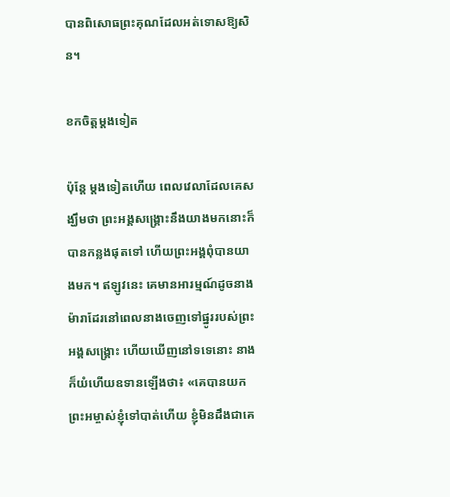បានពិសោធព្រះគុណដែលអត់ទោសឱ្យសិន។

ខកចិត្តម្តងទៀត

ប៉ុន្តែ ម្តងទៀតហើយ ពេលវេលាដែលគេសង្ឃឹមថា ព្រះអង្គសង្គ្រោះនឹងយាងមកនោះក៏បានកន្លងផុតទៅ ហើយព្រះអង្គពុំបានយាងមក។ ឥឡូវនេះ គេមានអារម្មណ៍ដូចនាងម៉ារាដែរនៅពេលនាងចេញទៅផ្នូររបស់ព្រះអង្គសង្គ្រោះ ហើយឃើញនៅទទេនោះ នាងក៏យំហើយឧទានឡើងថា៖ «គេបានយកព្រះអម្ចាស់ខ្ញុំទៅបាត់ហើយ ខ្ញុំមិនដឹងជាគេ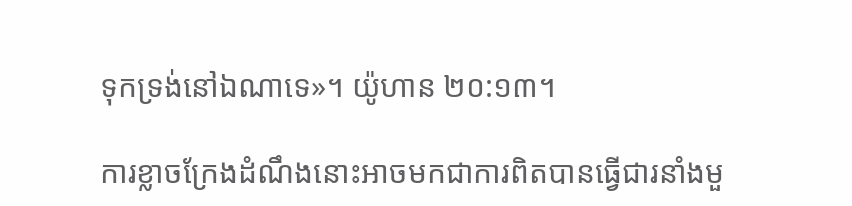ទុកទ្រង់នៅឯណាទេ»។ យ៉ូហាន ២០:១៣។

ការខ្លាចក្រែងដំណឹងនោះអាចមកជាការពិតបានធ្វើជារនាំងមួ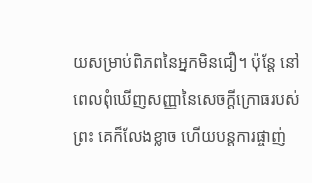យសម្រាប់ពិភពនៃអ្នកមិនជឿ។ ប៉ុន្តែ នៅពេលពុំឃើញសញ្ញានៃសេចក្តីក្រោធរបស់ព្រះ គេក៏លែងខ្លាច ហើយបន្តការផ្ចាញ់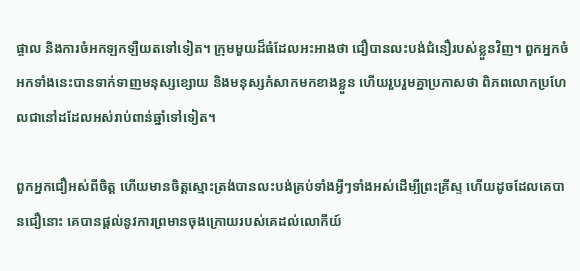ផ្ចាល និងការចំអកឡកឡឺយតទៅទៀត។ ក្រុមមួយដ៏ធំដែលអះអាងថា ជឿបានលះបង់ជំនឿរបស់ខ្លួនវិញ។ ពួកអ្នកចំអកទាំងនេះបានទាក់ទាញមនុស្សខ្សោយ និងមនុស្សកំសាកមកខាងខ្លួន ហើយរួបរួមគ្នាប្រកាសថា ពិភពលោកប្រហែលជានៅដដែលអស់រាប់ពាន់ឆ្នាំទៅទៀត។

ពួកអ្នកជឿអស់ពីចិត្ត ហើយមានចិត្តស្មោះត្រង់បានលះបង់គ្រប់ទាំងអ្វីៗទាំងអស់ដើម្បីព្រះគ្រីស្ទ ហើយដូចដែលគេបានជឿនោះ គេបានផ្តល់នូវការព្រមានចុងក្រោយរបស់គេដល់លោកីយ៍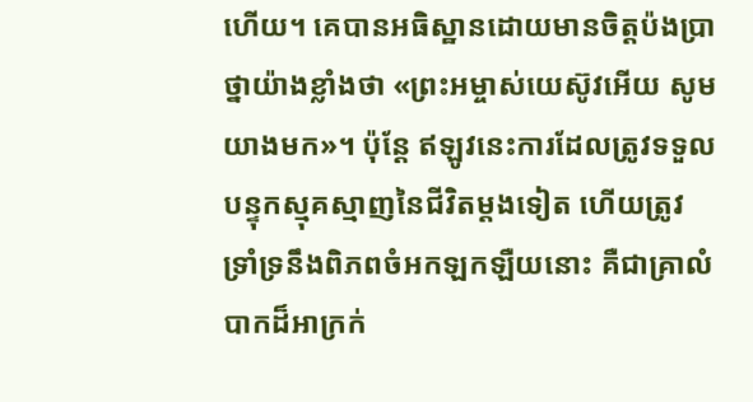ហើយ។ គេបានអធិស្ឋានដោយមានចិត្តប៉ងប្រាថ្នាយ៉ាងខ្លាំងថា «ព្រះអម្ចាស់យេស៊ូវអើយ សូមយាងមក»។ ប៉ុន្តែ ឥឡូវនេះការដែលត្រូវទទួលបន្ទុកស្មុគស្មាញនៃជីវិតម្តងទៀត ហើយត្រូវទ្រាំទ្រនឹងពិភពចំអកឡកឡឺយនោះ គឺជាគ្រាលំបាកដ៏អាក្រក់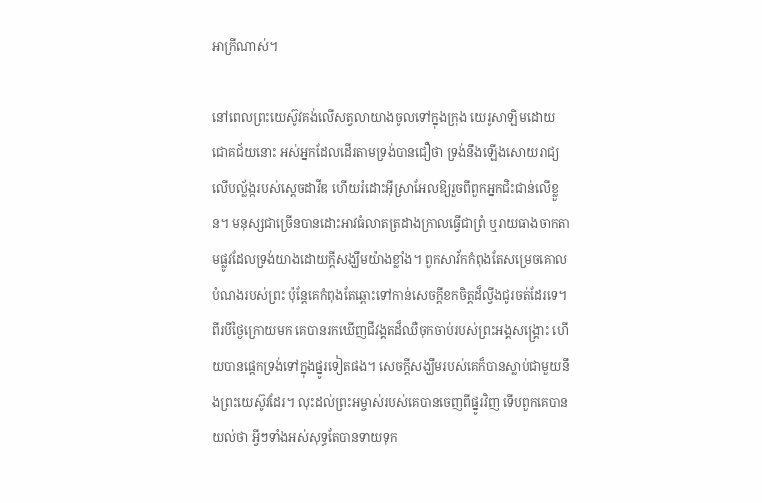អាក្រីណាស់។

នៅពេលព្រះយេស៊ូវគង់លើសត្វលាយាងចូលទៅក្នុងក្រុង យេរូសាឡិមដោយជោគជ័យនោះ អស់អ្នកដែលដើរតាមទ្រង់បានជឿថា ទ្រង់នឹងឡើងសោយរាជ្យលើបល្ល័ង្ករបស់ស្តេចដាវីឌ ហើយរំដោះអ៊ីស្រាអែលឱ្យរួចពីពួកអ្នកជិះជាន់លើខ្លួន។ មនុស្សជាច្រើនបានដោះអាវធំលាតត្រដាងក្រាលធ្វើជាព្រំ ឬរាយធាងចាកតាមផ្លូវដែលទ្រង់យាងដោយក្តីសង្ឃឹមយ៉ាងខ្លាំង។ ពួកសាវ័កកំពុងតែសម្រេចគោលបំណងរបស់ព្រះ ប៉ុន្តែគេកំពុងតែឆ្ពោះទៅកាន់សេចក្តីខកចិត្តដ៏ល្វីងជូរចត់ដែរទេ។ ពីរបីថ្ងៃក្រោយមក គេបានរកឃើញជីវង្គតដ៏ឈឺចុកចាប់របស់ព្រះអង្គសង្គ្រោះ ហើយបានផ្តេកទ្រង់ទៅក្នុងផ្នូរទៀតផង។ សេចក្តីសង្ឃឹមរបស់គេក៏បានស្លាប់ជាមួយនឹងព្រះយេស៊ូវដែរ។ លុះដល់ព្រះអម្ចាស់របស់គេបានចេញពីផ្នូរវិញ ទើបពួកគេបានយល់ថា អ្វីៗទាំងអស់សុទ្ធតែបានទាយទុក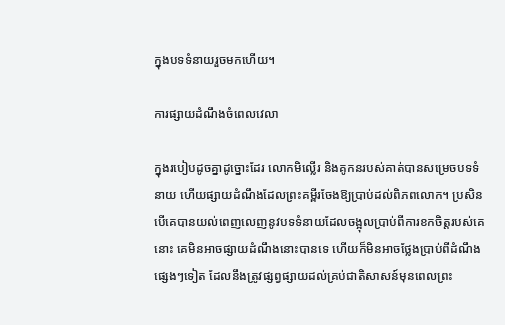ក្នុងបទទំនាយរួចមកហើយ។

ការផ្សាយដំណឹងចំពេលវេលា

ក្នុងរបៀបដូចគ្នាដូច្នោះដែរ លោកមិល្លើរ និងគូកនរបស់គាត់បានសម្រេចបទទំនាយ ហើយផ្សាយដំណឹងដែលព្រះគម្ពីរចែងឱ្យប្រាប់ដល់ពិភពលោក។ ប្រសិនបើគេបានយល់ពេញលេញនូវបទទំនាយដែលចង្អុលប្រាប់ពីការខកចិត្តរបស់គេនោះ គេមិនអាចផ្សាយដំណឹងនោះបានទេ ហើយក៏មិនអាចថ្លែងប្រាប់ពីដំណឹងផ្សេងៗទៀត ដែលនឹងត្រូវផ្សព្វផ្សាយដល់គ្រប់ជាតិសាសន៍មុនពេលព្រះ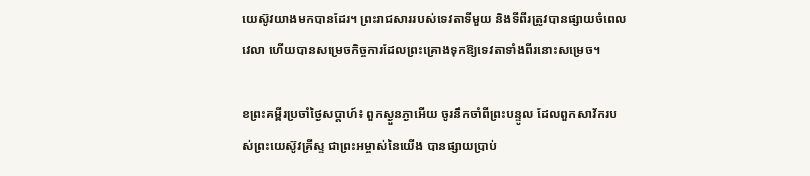យេស៊ូវយាងមកបានដែរ។ ព្រះរាជសាររបស់ទេវតាទីមួយ និងទីពីរត្រូវបានផ្សាយចំពេលវេលា ហើយបានសម្រេចកិច្ចការដែលព្រះគ្រោងទុកឱ្យទេវតាទាំងពីរនោះសម្រេច។

ខព្រះគម្ពីរប្រចាំថ្ងៃសប្តាហ៍៖ ពួកស្ងួនភ្ងាអើយ ចូរនឹកចាំពីព្រះបន្ទូល ដែលពួកសាវ័ករបស់ព្រះយេស៊ូវគ្រីស្ទ ជាព្រះអម្ចាស់នៃយើង បានផ្សាយប្រាប់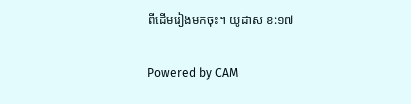ពីដើមរៀងមកចុះ។ យូដាស ខ:១៧

Powered by CAM